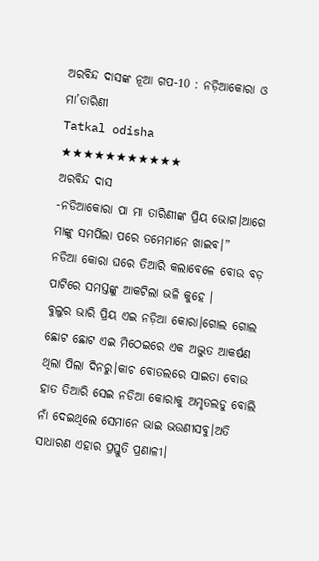ଅରବିନ୍ଦ ଦାସଙ୍କ ନୂଆ ଗପ-10 : ନଡ଼ିଆକୋରା ଓ ମା’ତାରିଣୀ
Tatkal odisha
★★★★★★★★★★★
ଅରବିନ୍ଦ ଦାସ
-ନଡିଆକୋରା ପା ମା ତାରିଣୀଙ୍କ ପ୍ରିୟ ଭୋଗ।ଆଗେ ମାଙ୍କୁ ସମର୍ପିଲା ପରେ ତମେମାନେ ଖାଇବ।”
ନଡିଆ କୋରା ଘରେ ତିଆରି କଲାବେଳେ ବୋଉ ବଡ଼ ପାଟିରେ ସମସ୍ତଙ୍କୁ ଆକଟିଲା ଭଳି କୁହେ ।
ବୁଲୁର ଭାରି ପ୍ରିୟ ଏଇ ନଡ଼ିଆ କୋରା।ଗୋଲ ଗୋଲ ଛୋଟ ଛୋଟ ଏଇ ମିଠେଇରେ ଏକ ଅଦ୍ଭୁତ ଆକର୍ଷଣ ଥିଲା ପିଲା ଦିନରୁ।କାଚ ବୋତଲରେ ସାଇତା ବୋଉ ହାତ ତିଆରି ସେଇ ନଡିଆ କୋରାକୁ ଅମୃତଲଡୁ ବୋଲି ନାଁ ଦେଇଥିଲେ ସେମାନେ ଭାଇ ଭଉଣୀସବୁ।ଅତି ସାଧାରଣ ଏହାର ପ୍ରସ୍ତୁତି ପ୍ରଣାଳୀ।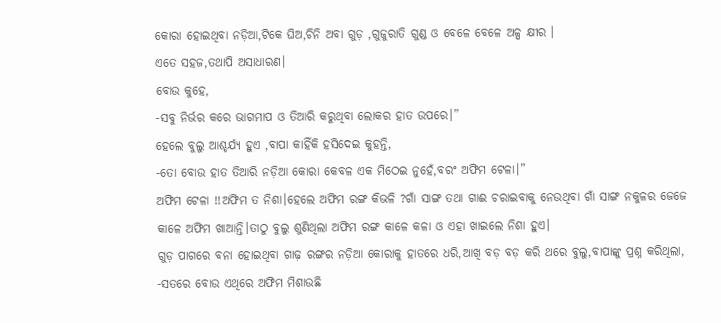କୋରା ହୋଇଥିବା ନଡ଼ିଆ,ଟିକେ ଘିଅ,ଚିନି ଅବା ଗୁଡ଼ ,ଗୁଜୁରାତି ଗୁଣ୍ଡ ଓ ବେଳେ ବେଳେ ଅଳ୍ପ କ୍ଷୀର ।
ଏତେ ସହଜ,ତଥାପି ଅସାଧାରଣ।
ବୋଉ କୁହେ,
-ସବୁ ନିର୍ଭର କରେ ଭାଗମାପ ଓ ତିଆରି କରୁଥିବା ଲୋକର ହାତ ଉପରେ।”
ହେଲେ ବୁଲୁ ଆଶ୍ଚର୍ଯ୍ୟ ହୁଏ ,ବାପା କାହିଁକି ହସିଦେଇ କୁହନ୍ତି,
-ତୋ ବୋଉ ହାତ ତିଆରି ନଡ଼ିଆ କୋରା କେବଳ ଏକ ମିଠେଇ ନୁହେଁ,ବରଂ ଅଫିମ ଟେଳା।”
ଅଫିମ ଟେଳା !!ଅଫିମ ତ ନିଶା।ହେଲେ ଅଫିମ ରଙ୍ଗ କିଭଳି ?ଗାଁ ସାଙ୍ଗ ତଥା ଗାଈ ଚରାଇବାକୁ ନେଉଥିବା ଗାଁ ସାଙ୍ଗ ନକୁଳର ଜେଜେ କାଳେ ଅଫିମ ଖାଆନ୍ତି।ତାଠୁ ବୁଲୁ ଶୁଣିଥିଲା ଅଫିମ ରଙ୍ଗ କାଳେ କଳା ଓ ଏହା ଖାଇଲେ ନିଶା ହୁଏ।
ଗୁଡ଼ ପାଗରେ ବନା ହୋଇଥିବା ଗାଢ଼ ରଙ୍ଗର ନଡ଼ିଆ କୋରାକୁ ହାତରେ ଧରି,ଆଖି ବଡ଼ ବଡ଼ କରି ଥରେ ବୁଲୁ,ବାପାଙ୍କୁ ପ୍ରଶ୍ନ କରିଥିଲା,
-ସତରେ ବୋଉ ଏଥିରେ ଅଫିମ ମିଶାଉଛି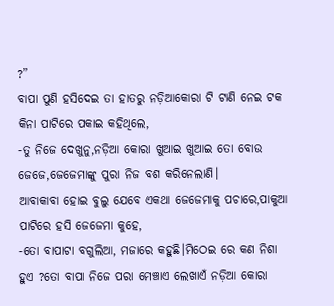?”
ବାପା ପୁଣି ହସିଦେଇ ତା ହାତରୁ ନଡ଼ିଆକୋରା ଟି ଟାଣି ନେଇ ଟକ କିନା ପାଟିରେ ପକାଇ କହିଥିଲେ,
-ତୁ ନିଜେ ଦେଖୁନୁ,ନଡ଼ିଆ କୋରା ଖୁଆଇ ଖୁଆଇ ତୋ ବୋଉ ଜେଜେ,ଜେଜେମାଙ୍କୁ ପୁରା ନିଜ ବଶ କରିନେଲାଣି।
ଆବାକାବା ହୋଇ ବୁଲୁ ଯେବେ ଏକଥା ଜେଜେମାକୁ ପଚାରେ,ପାକୁଆ ପାଟିରେ ହସି ଜେଜେମା କୁହେ,
-ତୋ ବାପାଟା ବଗୁଲିଆ, ମଜାରେ କହୁଛି।ମିଠେଇ ରେ କଣ ନିଶା ହୁଏ ?ତୋ ବାପା ନିଜେ ପରା ମେଞ୍ଚାଏ ଲେଖାଏଁ ନଡ଼ିଆ କୋରା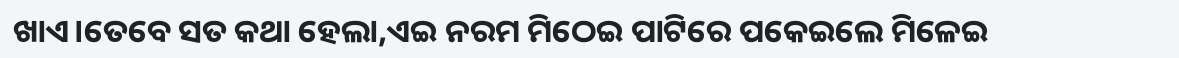ଖାଏ।ତେବେ ସତ କଥା ହେଲା,ଏଇ ନରମ ମିଠେଇ ପାଟିରେ ପକେଇଲେ ମିଳେଇ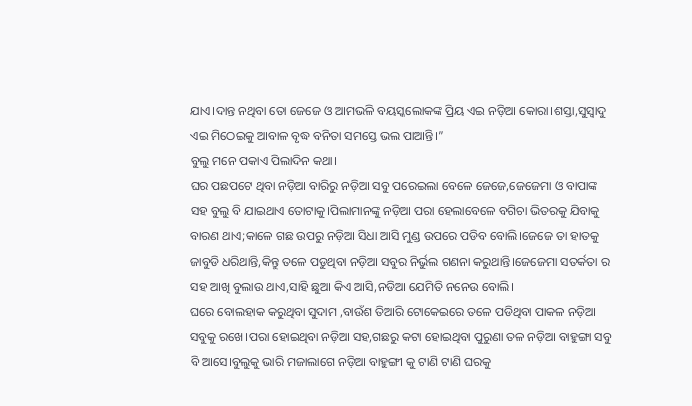ଯାଏ।ଦାନ୍ତ ନଥିବା ତୋ ଜେଜେ ଓ ଆମଭଳି ବୟସ୍କଲୋକଙ୍କ ପ୍ରିୟ ଏଇ ନଡ଼ିଆ କୋରା।ଶସ୍ତା,ସୁସ୍ବାଦୁ ଏଇ ମିଠେଇକୁ ଆବାଳ ବୃଦ୍ଧ ବନିତା ସମସ୍ତେ ଭଲ ପାଆନ୍ତି।”
ବୁଲୁ ମନେ ପକାଏ ପିଲାଦିନ କଥା।
ଘର ପଛପଟେ ଥିବା ନଡ଼ିଆ ବାରିରୁ ନଡ଼ିଆ ସବୁ ପରେଇଲା ବେଳେ ଜେଜେ,ଜେଜେମା ଓ ବାପାଙ୍କ ସହ ବୁଲୁ ବି ଯାଇଥାଏ ତୋଟାକୁ।ପିଲାମାନଙ୍କୁ ନଡ଼ିଆ ପରା ହେଲାବେଳେ ବଗିଚା ଭିତରକୁ ଯିବାକୁ ବାରଣ ଥାଏ;କାଳେ ଗଛ ଉପରୁ ନଡ଼ିଆ ସିଧା ଆସି ମୁଣ୍ଡ ଉପରେ ପଡିବ ବୋଲି।ଜେଜେ ତା ହାତକୁ ଜାବୁଡି ଧରିଥାନ୍ତି,କିନ୍ତୁ ତଳେ ପଡୁଥିବା ନଡ଼ିଆ ସବୁର ନିର୍ଭୁଲ ଗଣନା କରୁଥାନ୍ତି।ଜେଜେମା ସତର୍କତା ର ସହ ଆଖି ବୁଲାଉ ଥାଏ,ସାହି ଛୁଆ କିଏ ଆସି,ନଡିଆ ଯେମିତି ନନେଉ ବୋଲି।
ଘରେ ବୋଲହାକ କରୁଥିବା ସୁଦାମ ,ବାଉଁଶ ତିଆରି ଟୋକେଇରେ ତଳେ ପଡିଥିବା ପାକଳ ନଡ଼ିଆ ସବୁକୁ ରଖେ।ପରା ହୋଇଥିବା ନଡ଼ିଆ ସହ,ଗଛରୁ କଟା ହୋଇଥିବା ପୁରୁଣା ତଳ ନଡ଼ିଆ ବାହୁଙ୍ଗା ସବୁ ବି ଆସେ।ବୁଲୁକୁ ଭାରି ମଜାଲାଗେ ନଡ଼ିଆ ବାହୁଙ୍ଗୀ କୁ ଟାଣି ଟାଣି ଘରକୁ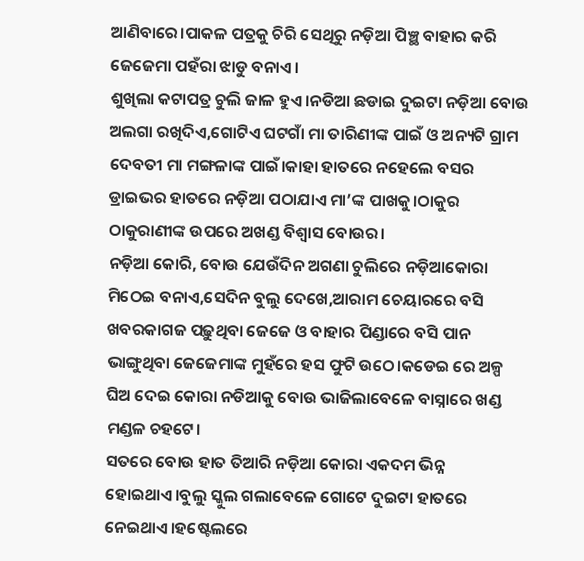ଆଣିବାରେ।ପାକଳ ପତ୍ରକୁ ଚିରି ସେଥିରୁ ନଡ଼ିଆ ପିଞ୍ଛ ବାହାର କରି ଜେଜେମା ପହଁରା ଝାଡୁ ବନାଏ।
ଶୁଖିଲା କଟାପତ୍ର ଚୁଲି ଜାଳ ହୁଏ।ନଡିଆ ଛଡାଇ ଦୁଇଟା ନଡ଼ିଆ ବୋଉ ଅଲଗା ରଖିଦିଏ,ଗୋଟିଏ ଘଟଗାଁ ମା ତାରିଣୀଙ୍କ ପାଇଁ ଓ ଅନ୍ୟଟି ଗ୍ରାମ ଦେବତୀ ମା ମଙ୍ଗଳାଙ୍କ ପାଇଁ।କାହା ହାତରେ ନହେଲେ ବସର ଡ୍ରାଇଭର ହାତରେ ନଡ଼ିଆ ପଠାଯାଏ ମା’ଙ୍କ ପାଖକୁ।ଠାକୁର ଠାକୁରାଣୀଙ୍କ ଉପରେ ଅଖଣ୍ଡ ବିଶ୍ବାସ ବୋଉର।
ନଡ଼ିଆ କୋରି, ବୋଉ ଯେଉଁଦିନ ଅଗଣା ଚୁଲିରେ ନଡ଼ିଆକୋରା ମିଠେଇ ବନାଏ,ସେଦିନ ବୁଲୁ ଦେଖେ,ଆରାମ ଚେୟାରରେ ବସି ଖବରକାଗଜ ପଢ଼ୁଥିବା ଜେଜେ ଓ ବାହାର ପିଣ୍ଡାରେ ବସି ପାନ ଭାଙ୍ଗୁଥିବା ଜେଜେମାଙ୍କ ମୁହଁରେ ହସ ଫୁଟି ଉଠେ।କଡେଇ ରେ ଅଳ୍ପ ଘିଅ ଦେଇ କୋରା ନଡିଆକୁ ବୋଉ ଭାଜିଲାବେଳେ ବାସ୍ନାରେ ଖଣ୍ଡ ମଣ୍ଡଳ ଚହଟେ।
ସତରେ ବୋଉ ହାତ ତିଆରି ନଡ଼ିଆ କୋରା ଏକଦମ ଭିନ୍ନ ହୋଇଥାଏ।ବୁଲୁ ସ୍କୁଲ ଗଲାବେଳେ ଗୋଟେ ଦୁଇଟା ହାତରେ ନେଇଥାଏ।ହଷ୍ଟେଲରେ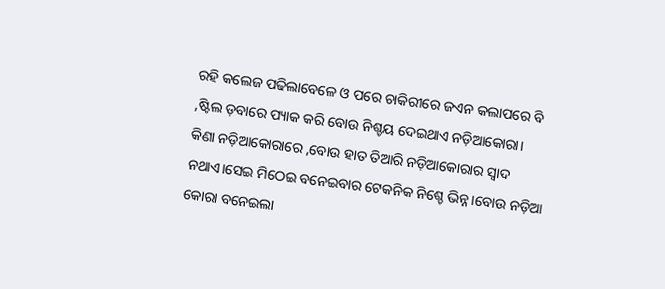ରହି କଲେଜ ପଢିଲାବେଳେ ଓ ପରେ ଚାକିରୀରେ ଜଏନ କଲାପରେ ବି ,ଷ୍ଟିଲ ଡ଼ବାରେ ପ୍ୟାକ କରି ବୋଉ ନିଶ୍ଚୟ ଦେଇଥାଏ ନଡ଼ିଆକୋରା।
କିଣା ନଡ଼ିଆକୋରାରେ ,ବୋଉ ହାତ ତିଆରି ନଡ଼ିଆକୋରାର ସ୍ୱାଦ ନଥାଏ।ସେଇ ମିଠେଇ ବନେଇବାର ଟେକନିକ ନିଶ୍ଚେ ଭିନ୍ନ।ବୋଉ ନଡ଼ିଆ କୋରା ବନେଇଲା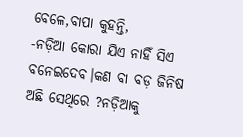ବେଳେ,ବାପା କୁହନ୍ତି,
-ନଡ଼ିଆ କୋରା ଯିଏ ନାହିଁ ସିଏ ବନେଇଦେବ।କଣ ବା ବଡ଼ ଜିନିଷ ଅଛି ସେଥିରେ ?ନଡ଼ିଆକୁ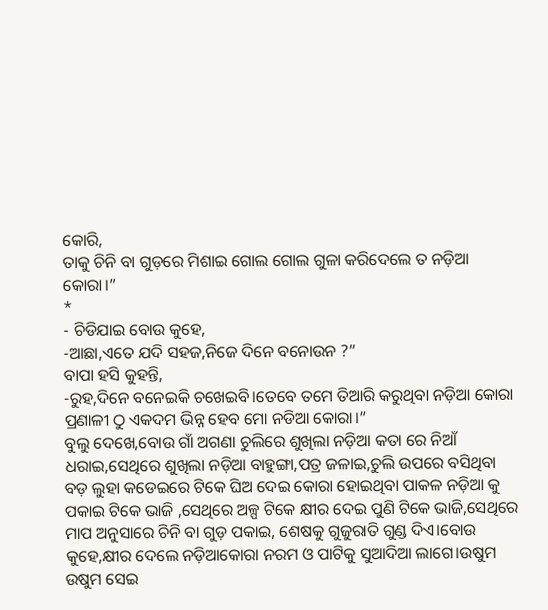କୋରି,
ତାକୁ ଚିନି ବା ଗୁଡ଼ରେ ମିଶାଇ ଗୋଲ ଗୋଲ ଗୁଳା କରିଦେଲେ ତ ନଡ଼ିଆ କୋରା।”
*
- ଚିଡିଯାଇ ବୋଉ କୁହେ,
-ଆଛା,ଏତେ ଯଦି ସହଜ,ନିଜେ ଦିନେ ବନୋଉନ ?”
ବାପା ହସି କୁହନ୍ତି,
-ରୁହ,ଦିନେ ବନେଇକି ଚଖେଇବି।ତେବେ ତମେ ତିଆରି କରୁଥିବା ନଡ଼ିଆ କୋରା ପ୍ରଣାଳୀ ଠୁ ଏକଦମ ଭିନ୍ନ ହେବ ମୋ ନଡିଆ କୋରା।”
ବୁଲୁ ଦେଖେ,ବୋଉ ଗାଁ ଅଗଣା ଚୁଲିରେ ଶୁଖିଲା ନଡ଼ିଆ କତା ରେ ନିଆଁ ଧରାଇ,ସେଥିରେ ଶୁଖିଲା ନଡ଼ିଆ ବାହୁଙ୍ଗା,ପତ୍ର ଜଳାଇ,ଚୁଲି ଉପରେ ବସିଥିବା
ବଡ଼ ଲୁହା କଡେଇରେ ଟିକେ ଘିଅ ଦେଇ କୋରା ହୋଇଥିବା ପାକଳ ନଡ଼ିଆ କୁ ପକାଇ ଟିକେ ଭାଜି ,ସେଥିରେ ଅଳ୍ପ ଟିକେ କ୍ଷୀର ଦେଇ ପୁଣି ଟିକେ ଭାଜି,ସେଥିରେ ମାପ ଅନୁସାରେ ଚିନି ବା ଗୁଡ଼ ପକାଇ, ଶେଷକୁ ଗୁଜୁରାତି ଗୁଣ୍ଡ ଦିଏ।ବୋଉ କୁହେ,କ୍ଷୀର ଦେଲେ ନଡ଼ିଆକୋରା ନରମ ଓ ପାଟିକୁ ସୁଆଦିଆ ଲାଗେ।ଉଷୁମ ଉଷୁମ ସେଇ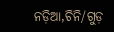ନଡ଼ିଆ,ଚିନି/ଗୁଡ଼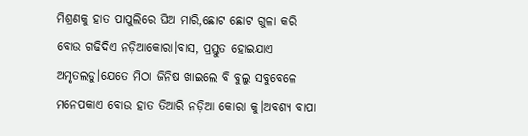ମିଶ୍ରଣକୁ ହାତ ପାପୁଲିରେ ଘିଅ ମାରି,ଛୋଟ ଛୋଟ ଗୁଳା କରି ବୋଉ ଗଢିଦିଏ ନଡ଼ିଆକୋରା।ବାସ, ପ୍ରସ୍ତୁତ ହୋଇଯାଏ ଅମୃତଲଡୁ।ଯେତେ ମିଠା ଜିନିଷ ଖାଇଲେ ବି ବୁଲୁ ସବୁବେଳେ ମନେପକାଏ ବୋଉ ହାତ ତିଆରି ନଡ଼ିଆ କୋରା କୁ।ଅବଶ୍ୟ ବାପା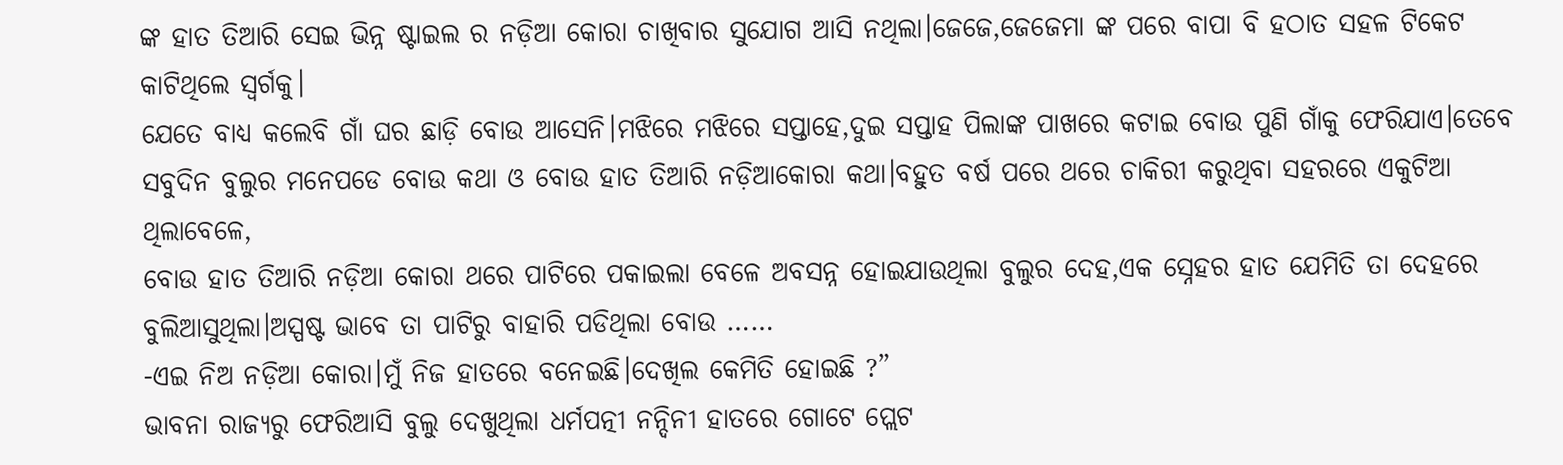ଙ୍କ ହାତ ତିଆରି ସେଇ ଭିନ୍ନ ଷ୍ଟାଇଲ ର ନଡ଼ିଆ କୋରା ଚାଖିବାର ସୁଯୋଗ ଆସି ନଥିଲା।ଜେଜେ,ଜେଜେମା ଙ୍କ ପରେ ବାପା ବି ହଠାତ ସହଳ ଟିକେଟ କାଟିଥିଲେ ସ୍ୱର୍ଗକୁ।
ଯେତେ ବାଧ୍ୟ କଲେବି ଗାଁ ଘର ଛାଡ଼ି ବୋଉ ଆସେନି।ମଝିରେ ମଝିରେ ସପ୍ତାହେ,ଦୁଇ ସପ୍ତାହ ପିଲାଙ୍କ ପାଖରେ କଟାଇ ବୋଉ ପୁଣି ଗାଁକୁ ଫେରିଯାଏ।ତେବେ ସବୁଦିନ ବୁଲୁର ମନେପଡେ ବୋଉ କଥା ଓ ବୋଉ ହାତ ତିଆରି ନଡ଼ିଆକୋରା କଥା।ବହୁତ ବର୍ଷ ପରେ ଥରେ ଚାକିରୀ କରୁଥିବା ସହରରେ ଏକୁଟିଆ ଥିଲାବେଳେ,
ବୋଉ ହାତ ତିଆରି ନଡ଼ିଆ କୋରା ଥରେ ପାଟିରେ ପକାଇଲା ବେଳେ ଅବସନ୍ନ ହୋଇଯାଉଥିଲା ବୁଲୁର ଦେହ,ଏକ ସ୍ନେହର ହାତ ଯେମିତି ତା ଦେହରେ ବୁଲିଆସୁଥିଲା।ଅସ୍ପଷ୍ଟ ଭାବେ ତା ପାଟିରୁ ବାହାରି ପଡିଥିଲା ବୋଉ ……
-ଏଇ ନିଅ ନଡ଼ିଆ କୋରା।ମୁଁ ନିଜ ହାତରେ ବନେଇଛି।ଦେଖିଲ କେମିତି ହୋଇଛି ?”
ଭାବନା ରାଜ୍ୟରୁ ଫେରିଆସି ବୁଲୁ ଦେଖୁଥିଲା ଧର୍ମପତ୍ନୀ ନନ୍ଦିନୀ ହାତରେ ଗୋଟେ ପ୍ଲେଟ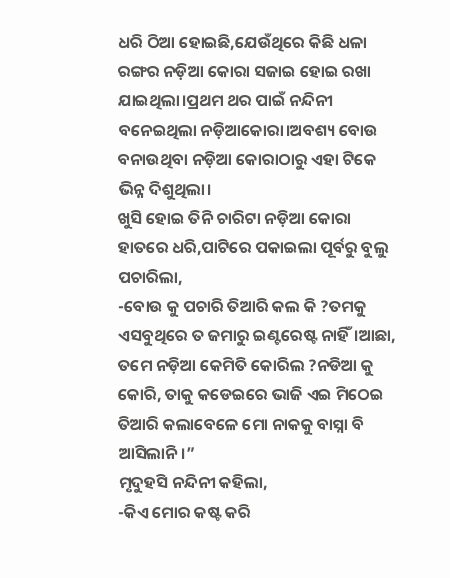ଧରି ଠିଆ ହୋଇଛି,ଯେଉଁଥିରେ କିଛି ଧଳା ରଙ୍ଗର ନଡ଼ିଆ କୋରା ସଜାଇ ହୋଇ ରଖା ଯାଇଥିଲା।ପ୍ରଥମ ଥର ପାଇଁ ନନ୍ଦିନୀ ବନେଇଥିଲା ନଡ଼ିଆକୋରା।ଅବଶ୍ୟ ବୋଉ ବନାଉଥିବା ନଡ଼ିଆ କୋରାଠାରୁ ଏହା ଟିକେ ଭିନ୍ନ ଦିଶୁଥିଲା।
ଖୁସି ହୋଇ ତିନି ଚାରିଟା ନଡ଼ିଆ କୋରା ହାତରେ ଧରି,ପାଟିରେ ପକାଇଲା ପୂର୍ବରୁ ବୁଲୁ ପଚାରିଲା,
-ବୋଉ କୁ ପଚାରି ତିଆରି କଲ କି ?ତମକୁ ଏସବୁଥିରେ ତ ଜମାରୁ ଇଣ୍ଟରେଷ୍ଟ ନାହିଁ।ଆଛା,
ତମେ ନଡ଼ିଆ କେମିତି କୋରିଲ ?ନଡିଆ କୁ କୋରି, ତାକୁ କଡେଇରେ ଭାଜି ଏଇ ମିଠେଇ ତିଆରି କଲାବେଳେ ମୋ ନାକକୁ ବାସ୍ନା ବି ଆସିଲାନି।”
ମୃଦୁହସି ନନ୍ଦିନୀ କହିଲା,
-କିଏ ମୋର କଷ୍ଟ କରି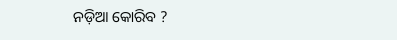ନଡ଼ିଆ କୋରିବ ?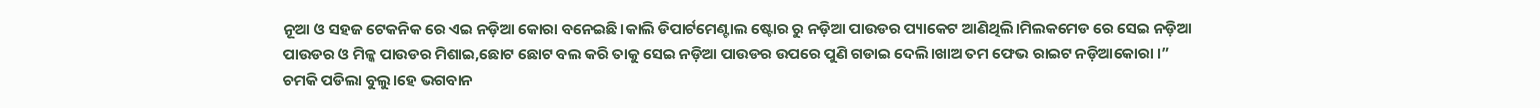ନୂଆ ଓ ସହଜ ଟେକନିକ ରେ ଏଇ ନଡ଼ିଆ କୋରା ବନେଇଛି।କାଲି ଡିପାର୍ଟମେଣ୍ଟାଲ ଷ୍ଟୋର ରୁ ନଡ଼ିଆ ପାଉଡର ପ୍ୟାକେଟ ଆଣିଥିଲି।ମିଲକମେଡ ରେ ସେଇ ନଡ଼ିଆ ପାଉଡର ଓ ମିଳ୍କ ପାଉଡର ମିଶାଇ,ଛୋଟ ଛୋଟ ବଲ କରି ତାକୁ ସେଇ ନଡ଼ିଆ ପାଉଡର ଉପରେ ପୁଣି ଗଡାଇ ଦେଲି।ଖାଅ ତମ ଫେଭ ରାଇଟ ନଡ଼ିଆକୋରା ।”
ଚମକି ପଡିଲା ବୁଲୁ।ହେ ଭଗବାନ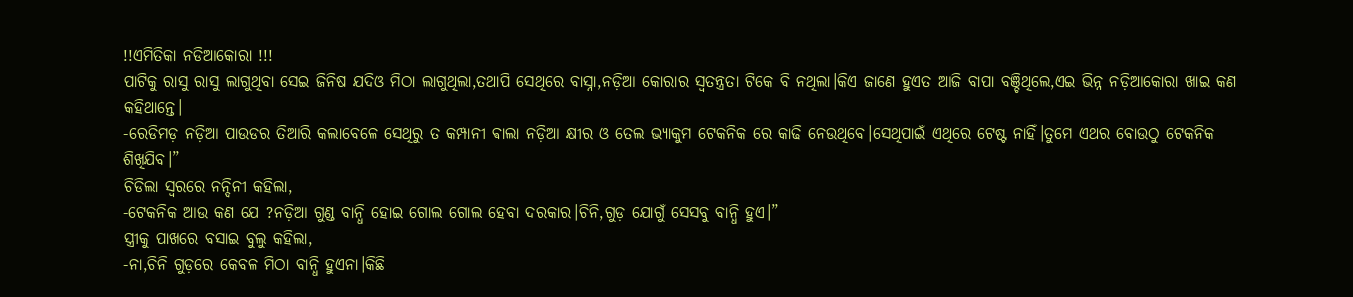!!ଏମିତିକା ନଡିଆକୋରା !!!
ପାଟିକୁ ରାସୁ ରାସୁ ଲାଗୁଥିବା ସେଇ ଜିନିଷ ଯଦିଓ ମିଠା ଲାଗୁଥିଲା,ତଥାପି ସେଥିରେ ବାସ୍ନା,ନଡ଼ିଆ କୋରାର ସ୍ୱତନ୍ତ୍ରତା ଟିକେ ବି ନଥିଲା।କିଏ ଜାଣେ ହୁଏତ ଆଜି ବାପା ବଞ୍ଚିଥିଲେ,ଏଇ ଭିନ୍ନ ନଡ଼ିଆକୋରା ଖାଇ କଣ କହିଥାନ୍ତେ।
-ରେଡିମଡ଼ ନଡ଼ିଆ ପାଉଡର ତିଆରି କଲାବେଳେ ସେଥିରୁ ତ କମ୍ପାନୀ ଵାଲା ନଡ଼ିଆ କ୍ଷୀର ଓ ତେଲ ଭ୍ୟାକୁମ ଟେକନିକ ରେ କାଢି ନେଉଥିବେ।ସେଥିପାଇଁ ଏଥିରେ ଟେଷ୍ଟ ନାହିଁ।ତୁମେ ଏଥର ବୋଉଠୁ ଟେକନିକ ଶିଖିଯିବ।”
ଚିଡିଲା ସ୍ୱରରେ ନନ୍ଦିନୀ କହିଲା,
-ଟେକନିକ ଆଉ କଣ ଯେ ?ନଡ଼ିଆ ଗୁଣ୍ଡ ବାନ୍ଧି ହୋଇ ଗୋଲ ଗୋଲ ହେବା ଦରକାର।ଚିନି,ଗୁଡ଼ ଯୋଗୁଁ ସେସବୁ ବାନ୍ଧି ହୁଏ।”
ସ୍ତ୍ରୀକୁ ପାଖରେ ବସାଇ ବୁଲୁ କହିଲା,
-ନା,ଚିନି ଗୁଡ଼ରେ କେବଳ ମିଠା ବାନ୍ଧି ହୁଏନା।କିଛି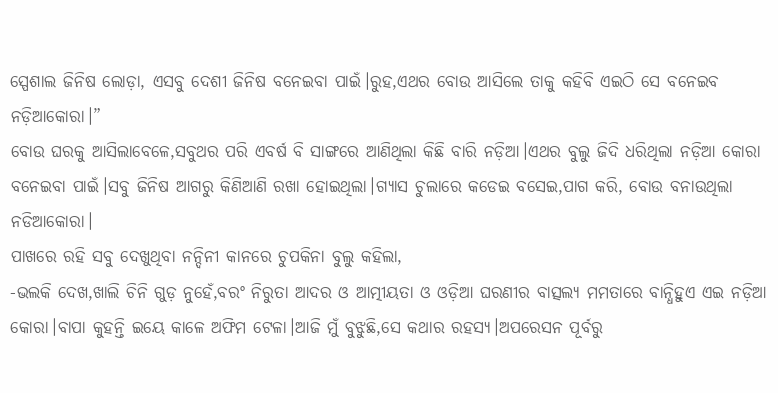ସ୍ପେଶାଲ ଜିନିଷ ଲୋଡ଼ା, ଏସବୁ ଦେଶୀ ଜିନିଷ ବନେଇବା ପାଇଁ।ରୁହ,ଏଥର ବୋଉ ଆସିଲେ ତାକୁ କହିବି ଏଇଠି ସେ ବନେଇବ ନଡ଼ିଆକୋରା।”
ବୋଉ ଘରକୁ ଆସିଲାବେଳେ,ସବୁଥର ପରି ଏବର୍ଷ ବି ସାଙ୍ଗରେ ଆଣିଥିଲା କିଛି ବାରି ନଡ଼ିଆ।ଏଥର ବୁଲୁ ଜିଦି ଧରିଥିଲା ନଡ଼ିଆ କୋରା ବନେଇବା ପାଇଁ।ସବୁ ଜିନିଷ ଆଗରୁ କିଣିଆଣି ରଖା ହୋଇଥିଲା।ଗ୍ୟାସ ଚୁଲାରେ କଡେଇ ବସେଇ,ପାଗ କରି, ବୋଉ ବନାଉଥିଲା ନଡିଆକୋରା।
ପାଖରେ ରହି ସବୁ ଦେଖୁଥିବା ନନ୍ଦିନୀ କାନରେ ଚୁପକିନା ବୁଲୁ କହିଲା,
-ଭଲକି ଦେଖ,ଖାଲି ଚିନି ଗୁଡ଼ ନୁହେଁ,ବରଂ ନିରୁତା ଆଦର ଓ ଆତ୍ମୀୟତା ଓ ଓଡ଼ିଆ ଘରଣୀର ବାତ୍ସଲ୍ୟ ମମତାରେ ବାନ୍ଧିହୁଏ ଏଇ ନଡ଼ିଆ କୋରା।ବାପା କୁହନ୍ତି ଇୟେ କାଳେ ଅଫିମ ଟେଳା।ଆଜି ମୁଁ ବୁଝୁଛି,ସେ କଥାର ରହସ୍ୟ।ଅପରେସନ ପୂର୍ବରୁ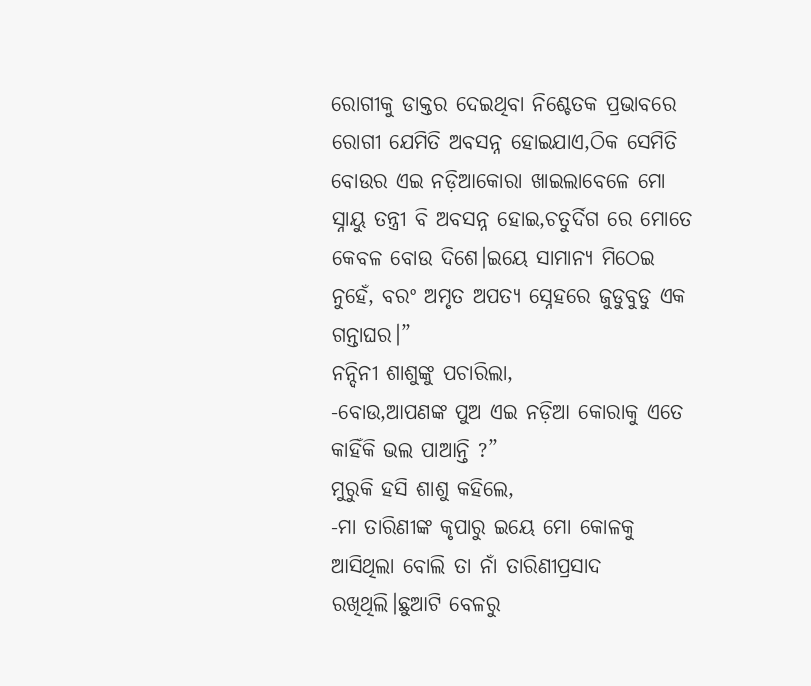ରୋଗୀକୁ ଡାକ୍ତର ଦେଇଥିବା ନିଶ୍ଚେତକ ପ୍ରଭାବରେ ରୋଗୀ ଯେମିତି ଅବସନ୍ନ ହୋଇଯାଏ,ଠିକ ସେମିତି ବୋଉର ଏଇ ନଡ଼ିଆକୋରା ଖାଇଲାବେଳେ ମୋ ସ୍ନାୟୁ ତନ୍ତ୍ରୀ ବି ଅବସନ୍ନ ହୋଇ,ଚତୁର୍ଦିଗ ରେ ମୋତେ କେବଳ ବୋଉ ଦିଶେ।ଇୟେ ସାମାନ୍ୟ ମିଠେଇ ନୁହେଁ, ବରଂ ଅମୃତ ଅପତ୍ୟ ସ୍ନେହରେ ଜୁଡୁବୁଡୁ ଏକ ଗନ୍ତାଘର।”
ନନ୍ଦିନୀ ଶାଶୁଙ୍କୁ ପଚାରିଲା,
-ବୋଉ,ଆପଣଙ୍କ ପୁଅ ଏଇ ନଡ଼ିଆ କୋରାକୁ ଏତେ କାହିଁକି ଭଲ ପାଆନ୍ତି ?”
ମୁରୁକି ହସି ଶାଶୁ କହିଲେ,
-ମା ତାରିଣୀଙ୍କ କୃପାରୁ ଇୟେ ମୋ କୋଳକୁ ଆସିଥିଲା ବୋଲି ତା ନାଁ ତାରିଣୀପ୍ରସାଦ ରଖିଥିଲି।ଛୁଆଟି ବେଳରୁ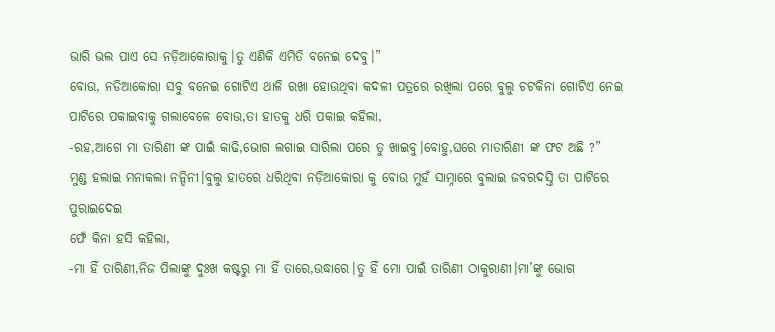ଭାରି ଭଲ ପାଏ ସେ ନଡ଼ିଆକୋରାକୁ।ତୁ ଏଣିକି ଏମିତି ବନେଇ ଦେବୁ।”
ବୋଉ, ନଡିଆକୋରା ସବୁ ବନେଇ ଗୋଟିଏ ଥାଳି ରଖା ହୋଉଥିବା କଦଳୀ ପତ୍ରରେ ରଖିଲା ପରେ ବୁଲୁ ଚଟକିନା ଗୋଟିଏ ନେଇ ପାଟିରେ ପକାଇବାକୁ ଗଲାବେଳେ ବୋଉ,ତା ହାତକୁ ଧରି ପକାଇ କହିଲା,
-ରହ,ଆଗେ ମା ତାରିଣୀ ଙ୍କ ପାଇଁ କାଢି,ଭୋଗ ଲଗାଇ ସାରିଲା ପରେ ତୁ ଖାଇବୁ।ବୋହୁ,ଘରେ ମାତାରିଣୀ ଙ୍କ ଫଟ ଅଛି ?”
ମୁଣ୍ଡ ହଲାଇ ମନାକଲା ନନ୍ଦିନୀ।ବୁଲୁ ହାତରେ ଧରିଥିବା ନଡ଼ିଆକୋରା କୁ ବୋଉ ମୁହଁ ସାମ୍ନାରେ ବୁଲାଇ ଜବରଦସ୍ତି ତା ପାଟିରେ ପୁରାଇଦେଇ
ଫେଁ କିନା ହସି କହିଲା,
-ମା ହିଁ ତାରିଣୀ,ନିଜ ପିଲାଙ୍କୁ ଦୁଃଖ କଷ୍ଟରୁ ମା ହିଁ ତାରେ,ଉଦ୍ଧାରେ।ତୁ ହିଁ ମୋ ପାଇଁ ତାରିଣୀ ଠାକୁରାଣୀ।ମା’ଙ୍କୁ ଭୋଗ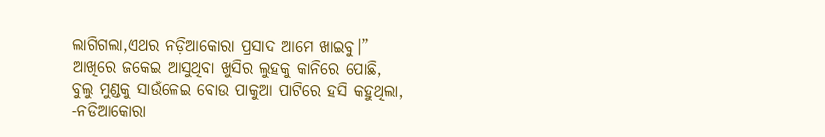ଲାଗିଗଲା,ଏଥର ନଡ଼ିଆକୋରା ପ୍ରସାଦ ଆମେ ଖାଇବୁ।”
ଆଖିରେ ଜକେଇ ଆସୁଥିବା ଖୁସିର ଲୁହକୁ କାନିରେ ପୋଛି, ବୁଲୁ ମୁଣ୍ଡକୁ ସାଉଁଳେଇ ବୋଉ ପାକୁଆ ପାଟିରେ ହସି କହୁଥିଲା,
-ନଡିଆକୋରା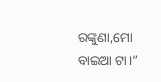ରଙ୍କୁଣା,ମୋ ବାଇଆ ଟା।”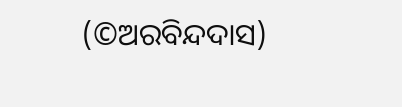(©ଅରବିନ୍ଦଦାସ)